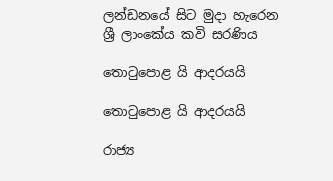ලන්ඩනයේ සිට මුදා හැරෙන ශ්‍රී ලාංකේය කවි සරණිය

තොටුපොළ යි ආදරයයි

තොටුපොළ යි ආදරයයි

රාජ්‍ය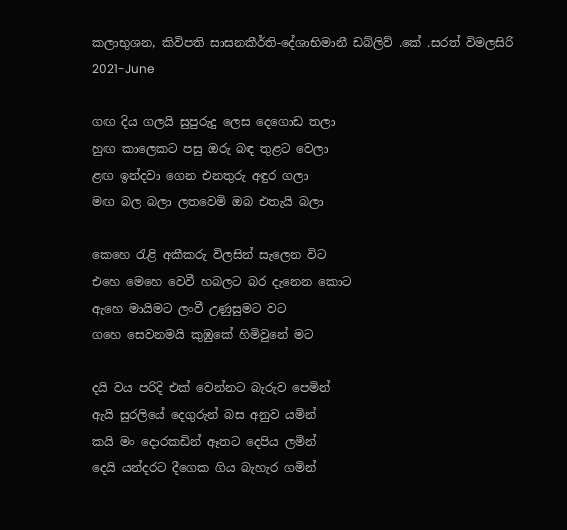කලාභුශන, කිවිපති සාසනකීර්ති-දේශාභිමානී ඩබ්ලිව් .කේ .සරත් විමලසිරි
2021-June

ගඟ දිය ගලයි සුපුරුදු ලෙස දෙගොඩ තලා
හුඟ කාලෙකට පසු ඔරු බඳ තුළට වෙලා
ළඟ ඉන්දවා ගෙන එනතුරු අඳුර ගලා
මඟ බල බලා ලතවෙමි ඔබ එතැයි බලා

කෙහෙ රැළි අකීකරු විලසින් සැලෙන විට
එහෙ මෙහෙ වෙවී හබලට බර දැනෙන කොට
ඇහෙ මායිමට ලංවී උණුසුමට වට
ගහෙ සෙවනමයි කුඹුකේ හිමිවුනේ මට

දයි වය පරිදි එක් වෙන්නට බැරුව පෙමින්
ඇයි සුරලියේ දෙගුරුන් බස අනුව යමින්
කයි මං දොරකඩින් ඈතට දෙපිය ලමින්
දෙයි යන්දරට දීගෙක ගිය බැහැර ගමින්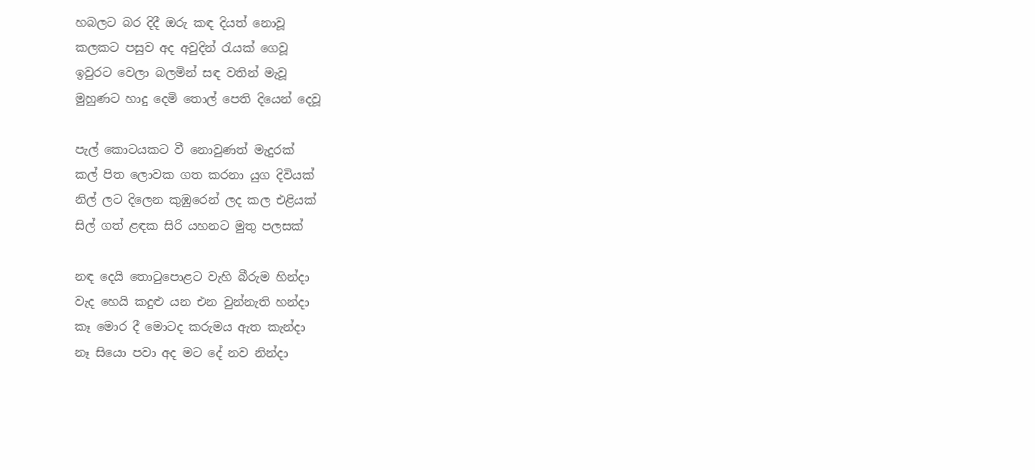හබලට බර දිදී ඔරු කඳ දියත් නොවූ
කලකට පසුව අද අවුදින් රැයක් ගෙවූ
ඉවුරට වෙලා බලමින් සඳ වතින් මැවූ
මුහුණට හාදු දෙමි තොල් පෙති දියෙන් දෙවූ

පැල් කොටයකට වී නොවුණත් මැදුරක්
කල් පිත ලොවක ගත කරනා යුග දිවියක්
නිල් ලට දිලෙන කුඹුරෙන් ලද කල එළියක්
සිල් ගත් ළඳක සිරි යහනට මුතු පලසක්

නඳ දෙයි තොටුපොළට වැහි බීරුම හින්දා
වැද හෙයි කදුළු යන එන වුන්නැති හන්දා
කෑ මොර දී මොටද කරුමය ඇත කැන්දා
නෑ සියො පවා අද මට දේ නව නින්දා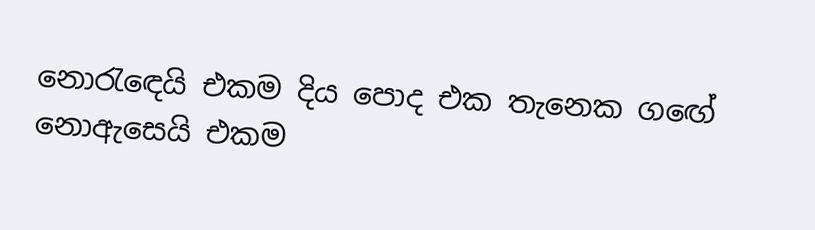නොරැඳෙයි එකම දිය පොද එක තැනෙක ගඟේ
නොඇසෙයි එකම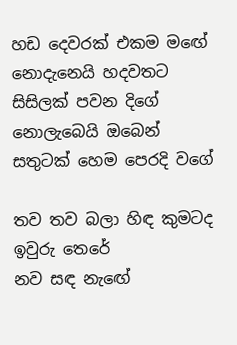හඩ දෙවරක් එකම මඟේ
නොදැනෙයි හදවතට සිසිලක් පවන දිගේ
නොලැබෙයි ඔබෙන් සතුටක් හෙම පෙරදි වගේ

තව තව බලා හිඳ කුමටද ඉවුරු තෙරේ
නව සඳ නැඟේ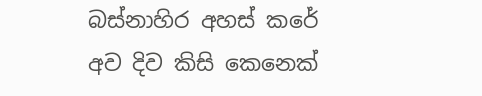බස්නාහිර අහස් කරේ
අව දිව කිසි කෙනෙක්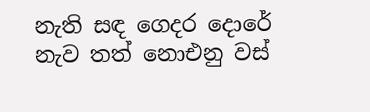නැති සඳ ගෙදර දොරේ
නැව තත් නොඑනු වස්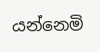යන්නෙමි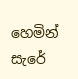හෙමින් සැරේ